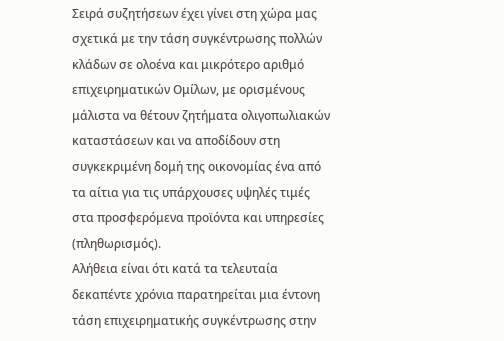Σειρά συζητήσεων έχει γίνει στη χώρα μας σχετικά με την τάση συγκέντρωσης πολλών κλάδων σε ολοένα και μικρότερο αριθμό επιχειρηματικών Ομίλων, με ορισμένους μάλιστα να θέτουν ζητήματα ολιγοπωλιακών καταστάσεων και να αποδίδουν στη συγκεκριμένη δομή της οικονομίας ένα από τα αίτια για τις υπάρχουσες υψηλές τιμές στα προσφερόμενα προϊόντα και υπηρεσίες (πληθωρισμός).
Αλήθεια είναι ότι κατά τα τελευταία δεκαπέντε χρόνια παρατηρείται μια έντονη τάση επιχειρηματικής συγκέντρωσης στην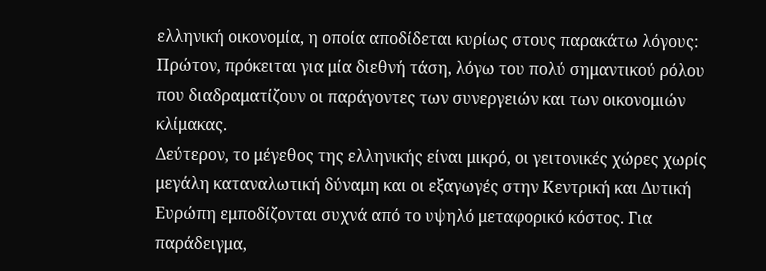ελληνική οικονομία, η οποία αποδίδεται κυρίως στους παρακάτω λόγους:
Πρώτον, πρόκειται για μία διεθνή τάση, λόγω του πολύ σημαντικού ρόλου που διαδραματίζουν οι παράγοντες των συνεργειών και των οικονομιών κλίμακας.
Δεύτερον, το μέγεθος της ελληνικής είναι μικρό, οι γειτονικές χώρες χωρίς μεγάλη καταναλωτική δύναμη και οι εξαγωγές στην Κεντρική και Δυτική Ευρώπη εμποδίζονται συχνά από το υψηλό μεταφορικό κόστος. Για παράδειγμα,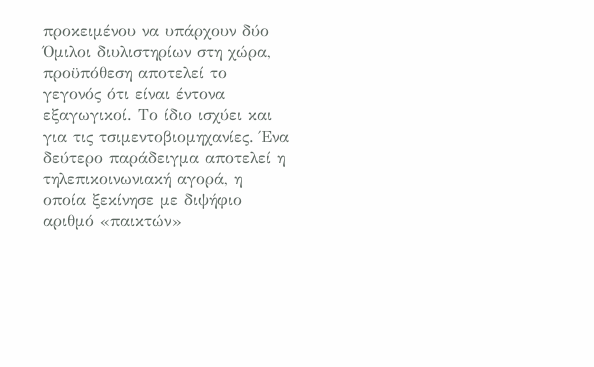προκειμένου να υπάρχουν δύο Όμιλοι διυλιστηρίων στη χώρα, προϋπόθεση αποτελεί το γεγονός ότι είναι έντονα εξαγωγικοί. Το ίδιο ισχύει και για τις τσιμεντοβιομηχανίες. Ένα δεύτερο παράδειγμα αποτελεί η τηλεπικοινωνιακή αγορά, η οποία ξεκίνησε με διψήφιο αριθμό «παικτών»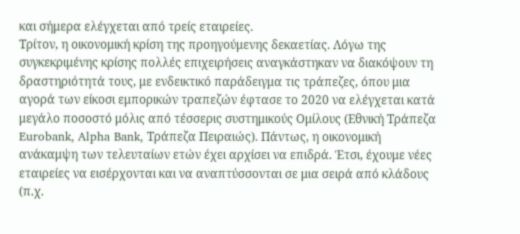και σήμερα ελέγχεται από τρείς εταιρείες.
Τρίτον, η οικονομική κρίση της προηγούμενης δεκαετίας. Λόγω της συγκεκριμένης κρίσης πολλές επιχειρήσεις αναγκάστηκαν να διακόψουν τη δραστηριότητά τους, με ενδεικτικό παράδειγμα τις τράπεζες, όπου μια αγορά των είκοσι εμπορικών τραπεζών έφτασε το 2020 να ελέγχεται κατά μεγάλο ποσοστό μόλις από τέσσερις συστημικούς Ομίλους (Εθνική Τράπεζα Eurobank, Alpha Bank, Τράπεζα Πειραιώς). Πάντως, η οικονομική ανάκαμψη των τελευταίων ετών έχει αρχίσει να επιδρά. Έτσι, έχουμε νέες εταιρείες να εισέρχονται και να αναπτύσσονται σε μια σειρά από κλάδους (π.χ.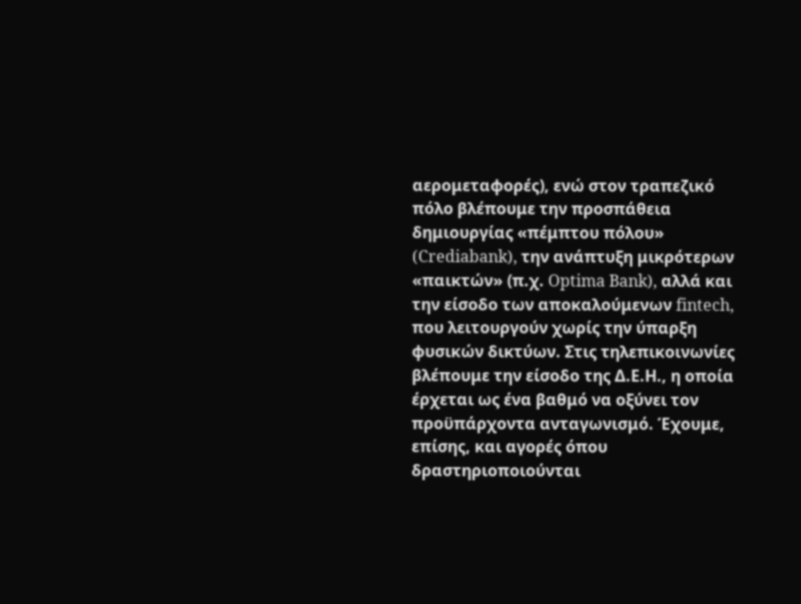αερομεταφορές), ενώ στον τραπεζικό πόλο βλέπουμε την προσπάθεια δημιουργίας «πέμπτου πόλου» (Crediabank), την ανάπτυξη μικρότερων «παικτών» (π.χ. Optima Bank), αλλά και την είσοδο των αποκαλούμενων fintech, που λειτουργούν χωρίς την ύπαρξη φυσικών δικτύων. Στις τηλεπικοινωνίες βλέπουμε την είσοδο της Δ.Ε.Η., η οποία έρχεται ως ένα βαθμό να οξύνει τον προϋπάρχοντα ανταγωνισμό. Έχουμε, επίσης, και αγορές όπου δραστηριοποιούνται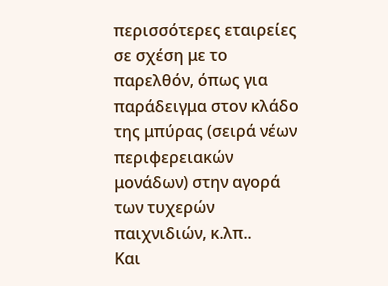περισσότερες εταιρείες σε σχέση με το παρελθόν, όπως για παράδειγμα στον κλάδο της μπύρας (σειρά νέων περιφερειακών μονάδων) στην αγορά των τυχερών παιχνιδιών, κ.λπ..
Και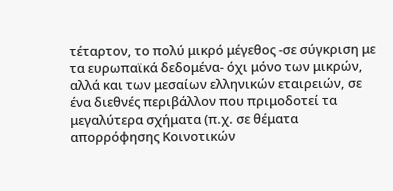τέταρτον, το πολύ μικρό μέγεθος -σε σύγκριση με τα ευρωπαϊκά δεδομένα- όχι μόνο των μικρών, αλλά και των μεσαίων ελληνικών εταιρειών, σε ένα διεθνές περιβάλλον που πριμοδοτεί τα μεγαλύτερα σχήματα (π.χ. σε θέματα απορρόφησης Κοινοτικών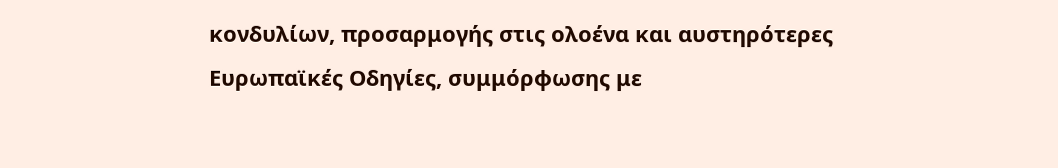κονδυλίων, προσαρμογής στις ολοένα και αυστηρότερες Ευρωπαϊκές Οδηγίες, συμμόρφωσης με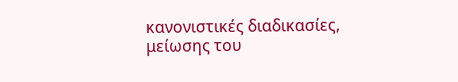κανονιστικές διαδικασίες, μείωσης του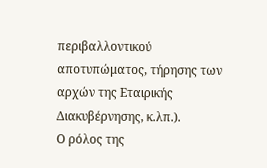περιβαλλοντικού αποτυπώματος, τήρησης των αρχών της Εταιρικής Διακυβέρνησης, κ.λπ.).
Ο ρόλος της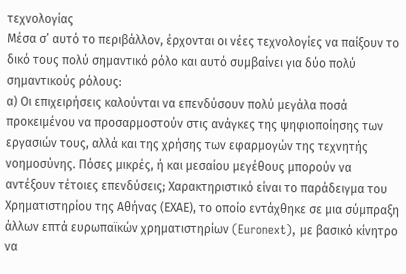τεχνολογίας
Μέσα σ’ αυτό το περιβάλλον, έρχονται οι νέες τεχνολογίες να παίξουν το δικό τους πολύ σημαντικό ρόλο και αυτό συμβαίνει για δύο πολύ σημαντικούς ρόλους:
α) Οι επιχειρήσεις καλούνται να επενδύσουν πολύ μεγάλα ποσά προκειμένου να προσαρμοστούν στις ανάγκες της ψηφιοποίησης των εργασιών τους, αλλά και της χρήσης των εφαρμογών της τεχνητής νοημοσύνης. Πόσες μικρές, ή και μεσαίου μεγέθους μπορούν να αντέξουν τέτοιες επενδύσεις; Χαρακτηριστικό είναι το παράδειγμα του Χρηματιστηρίου της Αθήνας (ΕΧΑΕ), το οποίο εντάχθηκε σε μια σύμπραξη άλλων επτά ευρωπαϊκών χρηματιστηρίων (Euronext), με βασικό κίνητρο να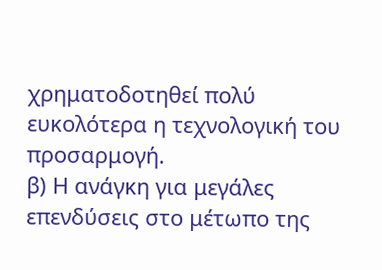χρηματοδοτηθεί πολύ ευκολότερα η τεχνολογική του προσαρμογή.
β) Η ανάγκη για μεγάλες επενδύσεις στο μέτωπο της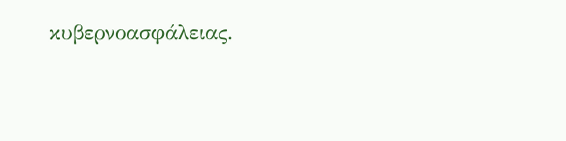κυβερνοασφάλειας.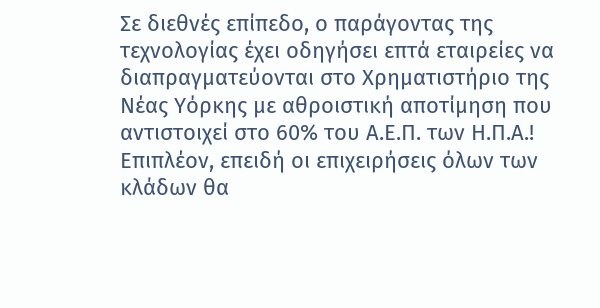Σε διεθνές επίπεδο, ο παράγοντας της τεχνολογίας έχει οδηγήσει επτά εταιρείες να διαπραγματεύονται στο Χρηματιστήριο της Νέας Υόρκης με αθροιστική αποτίμηση που αντιστοιχεί στο 60% του Α.Ε.Π. των Η.Π.Α.! Επιπλέον, επειδή οι επιχειρήσεις όλων των κλάδων θα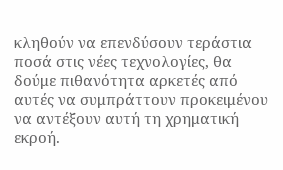κληθούν να επενδύσουν τεράστια ποσά στις νέες τεχνολογίες, θα δούμε πιθανότητα αρκετές από αυτές να συμπράττουν προκειμένου να αντέξουν αυτή τη χρηματική εκροή.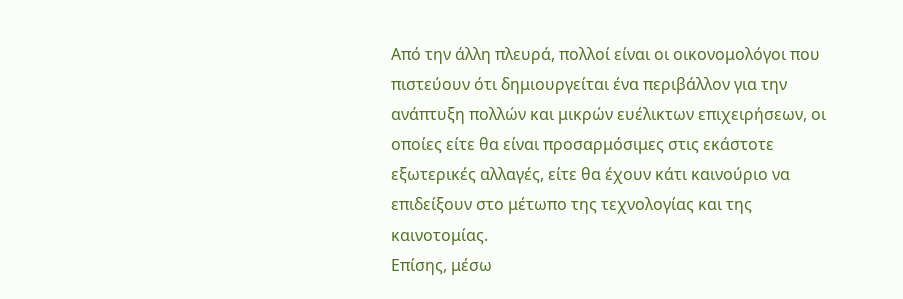Από την άλλη πλευρά, πολλοί είναι οι οικονομολόγοι που πιστεύουν ότι δημιουργείται ένα περιβάλλον για την ανάπτυξη πολλών και μικρών ευέλικτων επιχειρήσεων, οι οποίες είτε θα είναι προσαρμόσιμες στις εκάστοτε εξωτερικές αλλαγές, είτε θα έχουν κάτι καινούριο να επιδείξουν στο μέτωπο της τεχνολογίας και της καινοτομίας.
Επίσης, μέσω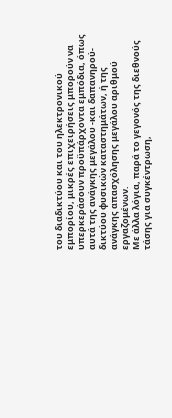του διαδικτύου και του ηλεκτρονικού εμπορίου, μικρές επιχειρήσεις μπορούν να υπερκεράσουν προϋπάρχοντα εμπόδια, όπως αυτά της ανάγκης μεγάλου -και δαπανηρού- δικτύου φυσικών καταστημάτων, ή της ανάγκης απασχόλησης μεγάλου αριθμού εργαζομένων.
Με άλλα λόγια, παρά το γεγονός της διεθνούς τάσης για συγκέντρωση,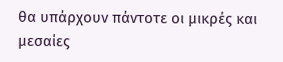θα υπάρχουν πάντοτε οι μικρές και μεσαίες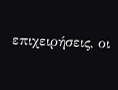επιχειρήσεις, οι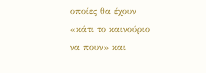οποίες θα έχουν «κάτι το καινούριο να πουν» και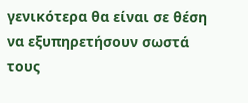γενικότερα θα είναι σε θέση να εξυπηρετήσουν σωστά τους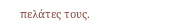πελάτες τους.